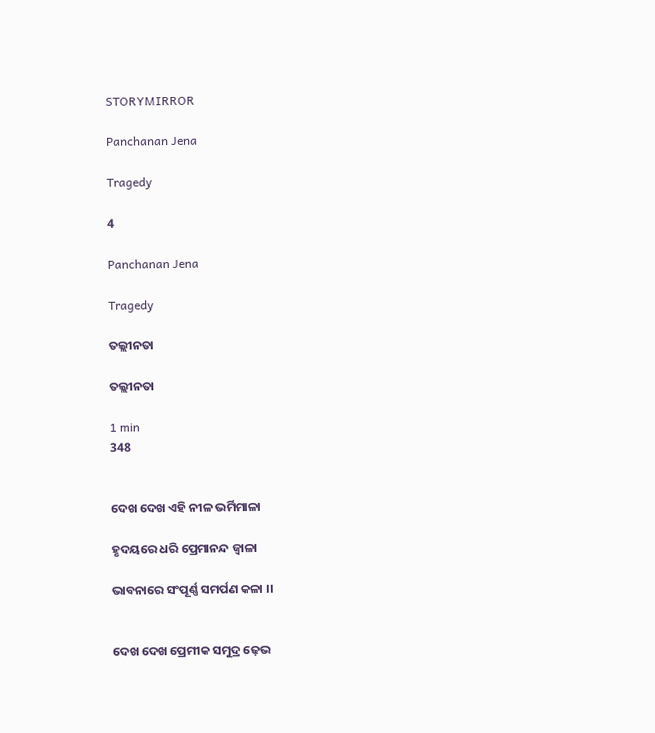STORYMIRROR

Panchanan Jena

Tragedy

4

Panchanan Jena

Tragedy

ତଲ୍ଲୀନତା

ତଲ୍ଲୀନତା

1 min
348


ଦେଖ ଦେଖ ଏହି ନୀଳ ଭର୍ମିମାଳା

ହୃଦୟରେ ଧରି ପ୍ରେମାନନ୍ଦ ଜ୍ବାଳା

ଭାବନାରେ ସଂପୂର୍ଣ୍ଣ ସମର୍ପଣ କଳା ।।


ଦେଖ ଦେଖ ପ୍ରେମୀକ ସମୁଦ୍ର ଢ଼େଭ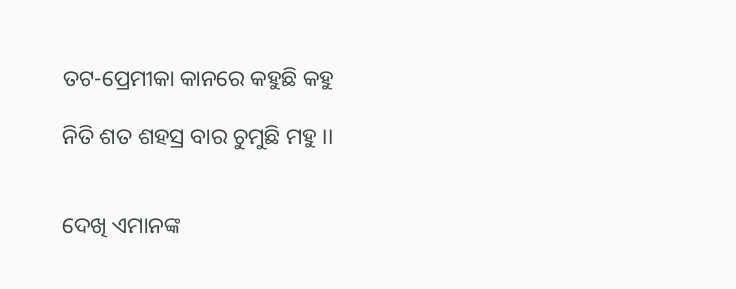ତଟ-ପ୍ରେମୀକା କାନରେ କହୁଛି କହୁ

ନିତି ଶତ ଶହସ୍ର ବାର ଚୁମୁଛି ମହୁ ।।


ଦେଖି ଏମାନଙ୍କ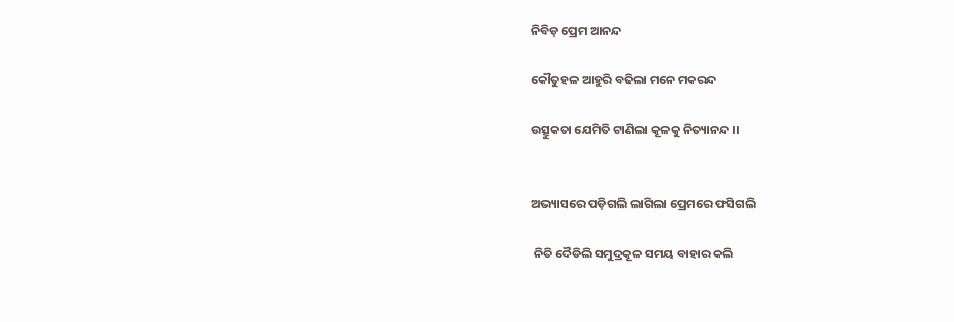ନିବିଡ଼ ପ୍ରେମ ଆନନ୍ଦ

କୌତୁହଳ ଆହୁରି ବଢିଲା ମନେ ମକରନ୍ଦ

ଉତ୍ସୁକତା ଯେମିତି ଟାଣିଲା କୂଳକୁ ନିତ୍ୟାନନ୍ଦ ।।


ଅଭ୍ୟାସରେ ପଡ଼ିଗଲି ଲାଗିଲା ପ୍ରେମରେ ଫସିଗଲି

 ନିତି ଦୈଡିଲି ସମୁଦ୍ରକୂଳ ସମୟ ବାହାର କଲି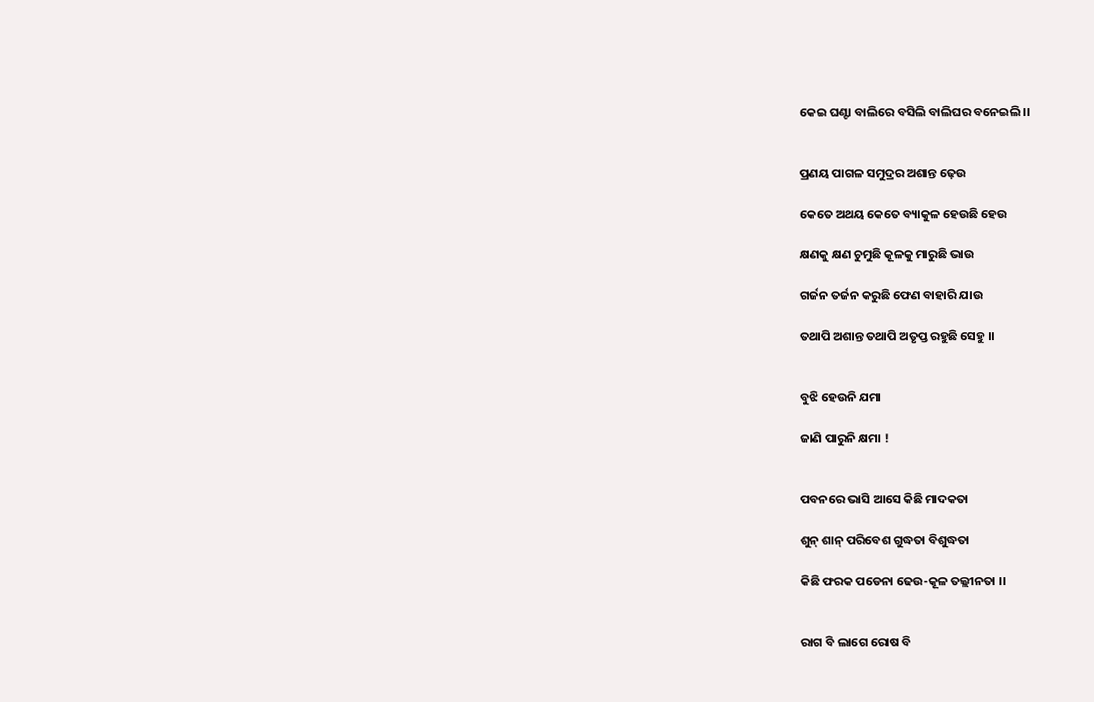କେଇ ଘଣ୍ଟା ବାଲିରେ ବସିଲି ବାଲିଘର ବନେଇଲି ।।


ପ୍ରଣୟ ପାଗଳ ସମୁଦ୍ରର ଅଶାନ୍ତ ଢ଼େଉ

କେତେ ଅଥୟ କେତେ ବ୍ୟାକୁଳ ହେଉଛି ହେଉ

କ୍ଷଣକୁ କ୍ଷଣ ଚୁମୁଛି କୂଳକୁ ମାରୁଛି ଭାଉ

ଗର୍ଜନ ତର୍ଜନ କରୁଛି ଫେଣ ବାହାରି ଯାଉ

ତଥାପି ଅଶାନ୍ତ ତଥାପି ଅତୃପ୍ତ ରହୁଛି ସେହୁ ।।


ବୁଝି ହେଉନି ଯମା

ଜାଣି ପାରୁନି କ୍ଷମା !


ପବନରେ ଭାସି ଆସେ କିଛି ମାଦକତା

ଶୁନ୍ ଶାନ୍ ପରିବେଶ ଗୁଦ୍ଧତା ବିଶୁଦ୍ଧତା

କିଛି ଫରକ ପଡେନା ଢେଉ-କୂଳ ତଲ୍ଲୀନତା ।।


ରାଗ ବି ଲାଗେ ରୋଷ ବି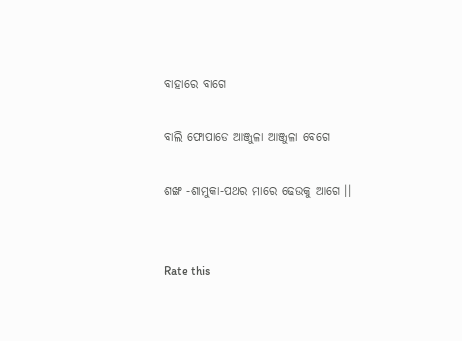ବାହାରେ ବାଗେ

ବାଲି ଫୋପାଡେ ଆଞ୍ଜୁଳା ଆଞ୍ଜୁଳା ବେଗେ

ଶଙ୍ଖ -ଶାମୁକା-ପଥର ମାରେ ଢେଉକୁ ଆଗେ ।।


Rate this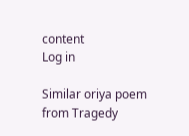content
Log in

Similar oriya poem from Tragedy